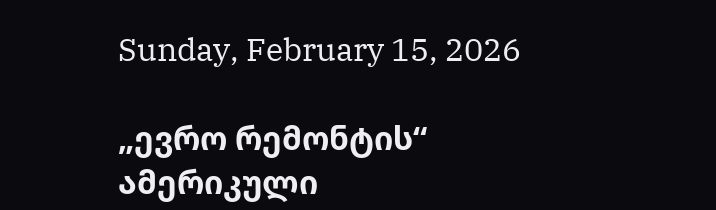Sunday, February 15, 2026

„ევრო რემონტის“ ამერიკული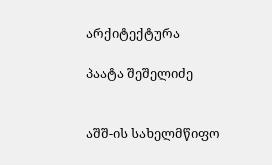არქიტექტურა

პაატა შეშელიძე


აშშ-ის სახელმწიფო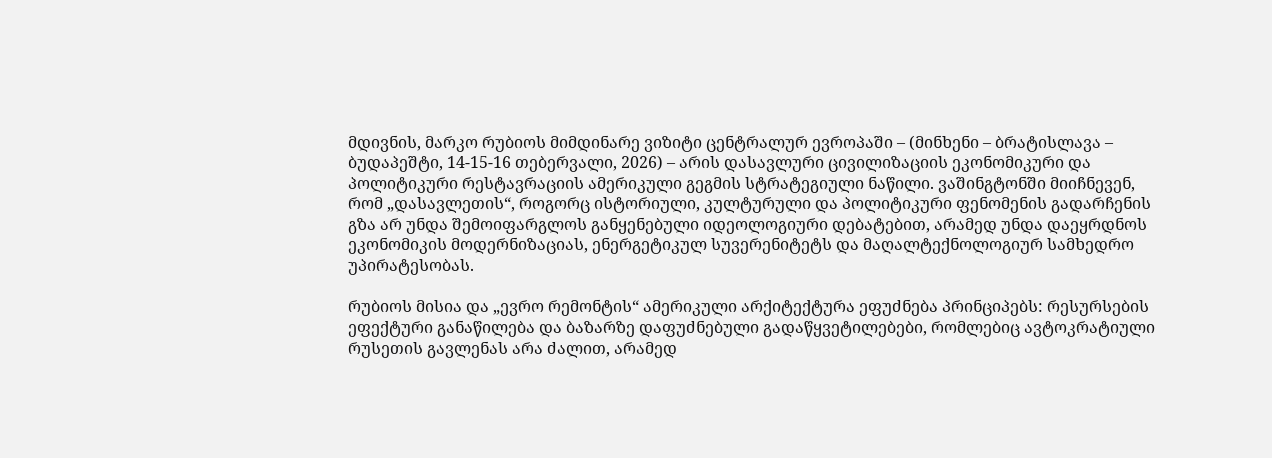მდივნის, მარკო რუბიოს მიმდინარე ვიზიტი ცენტრალურ ევროპაში – (მინხენი – ბრატისლავა – ბუდაპეშტი, 14-15-16 თებერვალი, 2026) – არის დასავლური ცივილიზაციის ეკონომიკური და პოლიტიკური რესტავრაციის ამერიკული გეგმის სტრატეგიული ნაწილი. ვაშინგტონში მიიჩნევენ, რომ „დასავლეთის“, როგორც ისტორიული, კულტურული და პოლიტიკური ფენომენის გადარჩენის გზა არ უნდა შემოიფარგლოს განყენებული იდეოლოგიური დებატებით, არამედ უნდა დაეყრდნოს ეკონომიკის მოდერნიზაციას, ენერგეტიკულ სუვერენიტეტს და მაღალტექნოლოგიურ სამხედრო უპირატესობას.

რუბიოს მისია და „ევრო რემონტის“ ამერიკული არქიტექტურა ეფუძნება პრინციპებს: რესურსების ეფექტური განაწილება და ბაზარზე დაფუძნებული გადაწყვეტილებები, რომლებიც ავტოკრატიული რუსეთის გავლენას არა ძალით, არამედ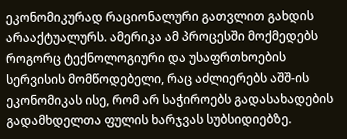ეკონომიკურად რაციონალური გათვლით გახდის არააქტუალურს. ამერიკა ამ პროცესში მოქმედებს როგორც ტექნოლოგიური და უსაფრთხოების სერვისის მომწოდებელი, რაც აძლიერებს აშშ-ის ეკონომიკას ისე, რომ არ საჭიროებს გადასახადების გადამხდელთა ფულის ხარჯვას სუბსიდიებზე.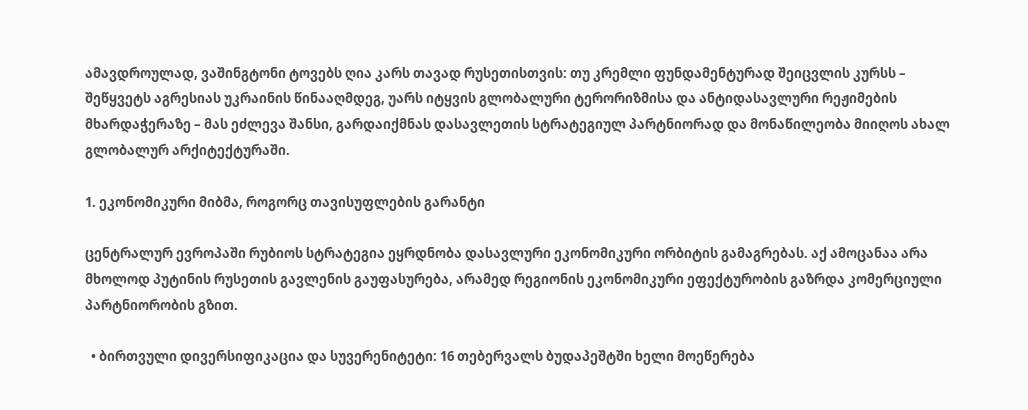ამავდროულად, ვაშინგტონი ტოვებს ღია კარს თავად რუსეთისთვის: თუ კრემლი ფუნდამენტურად შეიცვლის კურსს – შეწყვეტს აგრესიას უკრაინის წინააღმდეგ, უარს იტყვის გლობალური ტერორიზმისა და ანტიდასავლური რეჟიმების მხარდაჭერაზე – მას ეძლევა შანსი, გარდაიქმნას დასავლეთის სტრატეგიულ პარტნიორად და მონაწილეობა მიიღოს ახალ გლობალურ არქიტექტურაში.

1. ეკონომიკური მიბმა, როგორც თავისუფლების გარანტი

ცენტრალურ ევროპაში რუბიოს სტრატეგია ეყრდნობა დასავლური ეკონომიკური ორბიტის გამაგრებას. აქ ამოცანაა არა მხოლოდ პუტინის რუსეთის გავლენის გაუფასურება, არამედ რეგიონის ეკონომიკური ეფექტურობის გაზრდა კომერციული პარტნიორობის გზით.

  • ბირთვული დივერსიფიკაცია და სუვერენიტეტი: 16 თებერვალს ბუდაპეშტში ხელი მოეწერება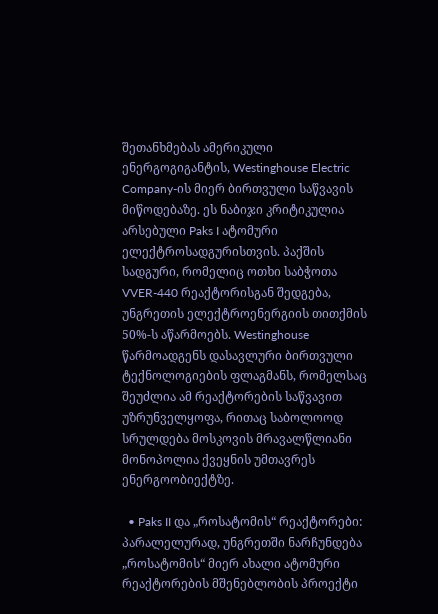შეთანხმებას ამერიკული ენერგოგიგანტის, Westinghouse Electric Company-ის მიერ ბირთვული საწვავის მიწოდებაზე. ეს ნაბიჯი კრიტიკულია არსებული Paks I ატომური ელექტროსადგურისთვის. პაქშის სადგური, რომელიც ოთხი საბჭოთა VVER-440 რეაქტორისგან შედგება, უნგრეთის ელექტროენერგიის თითქმის 50%-ს აწარმოებს. Westinghouse წარმოადგენს დასავლური ბირთვული ტექნოლოგიების ფლაგმანს, რომელსაც შეუძლია ამ რეაქტორების საწვავით უზრუნველყოფა, რითაც საბოლოოდ სრულდება მოსკოვის მრავალწლიანი მონოპოლია ქვეყნის უმთავრეს ენერგოობიექტზე.

  • Paks II და „როსატომის“ რეაქტორები: პარალელურად, უნგრეთში ნარჩუნდება „როსატომის“ მიერ ახალი ატომური რეაქტორების მშენებლობის პროექტი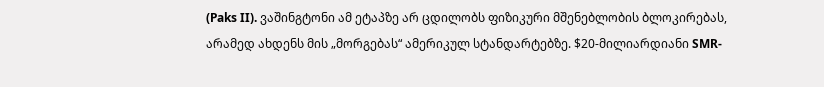(Paks II). ვაშინგტონი ამ ეტაპზე არ ცდილობს ფიზიკური მშენებლობის ბლოკირებას, არამედ ახდენს მის „მორგებას“ ამერიკულ სტანდარტებზე. $20-მილიარდიანი SMR-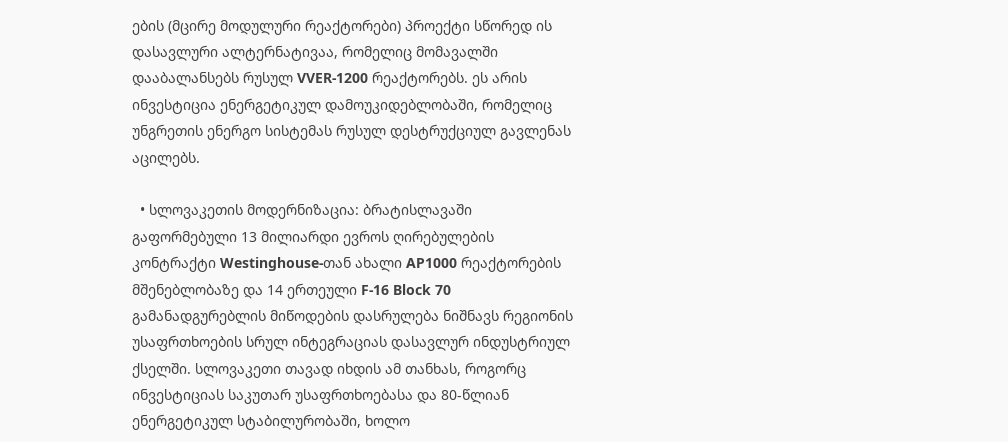ების (მცირე მოდულური რეაქტორები) პროექტი სწორედ ის დასავლური ალტერნატივაა, რომელიც მომავალში დააბალანსებს რუსულ VVER-1200 რეაქტორებს. ეს არის ინვესტიცია ენერგეტიკულ დამოუკიდებლობაში, რომელიც უნგრეთის ენერგო სისტემას რუსულ დესტრუქციულ გავლენას აცილებს.

  • სლოვაკეთის მოდერნიზაცია: ბრატისლავაში გაფორმებული 13 მილიარდი ევროს ღირებულების კონტრაქტი Westinghouse-თან ახალი AP1000 რეაქტორების მშენებლობაზე და 14 ერთეული F-16 Block 70 გამანადგურებლის მიწოდების დასრულება ნიშნავს რეგიონის უსაფრთხოების სრულ ინტეგრაციას დასავლურ ინდუსტრიულ ქსელში. სლოვაკეთი თავად იხდის ამ თანხას, როგორც ინვესტიციას საკუთარ უსაფრთხოებასა და 80-წლიან ენერგეტიკულ სტაბილურობაში, ხოლო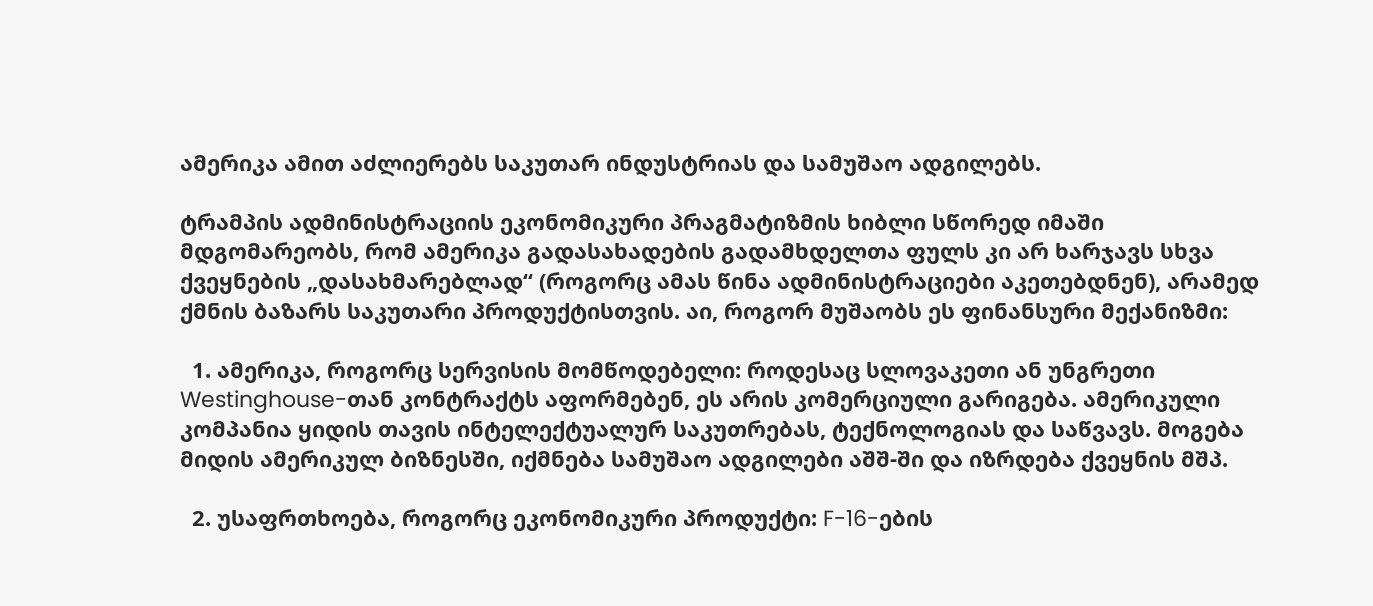ამერიკა ამით აძლიერებს საკუთარ ინდუსტრიას და სამუშაო ადგილებს.

ტრამპის ადმინისტრაციის ეკონომიკური პრაგმატიზმის ხიბლი სწორედ იმაში მდგომარეობს, რომ ამერიკა გადასახადების გადამხდელთა ფულს კი არ ხარჯავს სხვა ქვეყნების „დასახმარებლად“ (როგორც ამას წინა ადმინისტრაციები აკეთებდნენ), არამედ ქმნის ბაზარს საკუთარი პროდუქტისთვის. აი, როგორ მუშაობს ეს ფინანსური მექანიზმი:

  1. ამერიკა, როგორც სერვისის მომწოდებელი: როდესაც სლოვაკეთი ან უნგრეთი Westinghouse-თან კონტრაქტს აფორმებენ, ეს არის კომერციული გარიგება. ამერიკული კომპანია ყიდის თავის ინტელექტუალურ საკუთრებას, ტექნოლოგიას და საწვავს. მოგება მიდის ამერიკულ ბიზნესში, იქმნება სამუშაო ადგილები აშშ-ში და იზრდება ქვეყნის მშპ.

  2. უსაფრთხოება, როგორც ეკონომიკური პროდუქტი: F-16-ების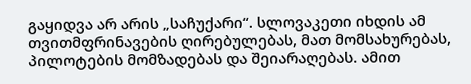გაყიდვა არ არის „საჩუქარი“. სლოვაკეთი იხდის ამ თვითმფრინავების ღირებულებას, მათ მომსახურებას, პილოტების მომზადებას და შეიარაღებას. ამით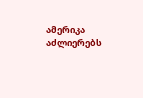ამერიკა აძლიერებს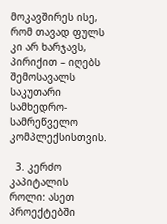მოკავშირეს ისე, რომ თავად ფულს კი არ ხარჯავს, პირიქით – იღებს შემოსავალს საკუთარი სამხედრო-სამრეწველო კომპლექსისთვის.

  3. კერძო კაპიტალის როლი: ასეთ პროექტებში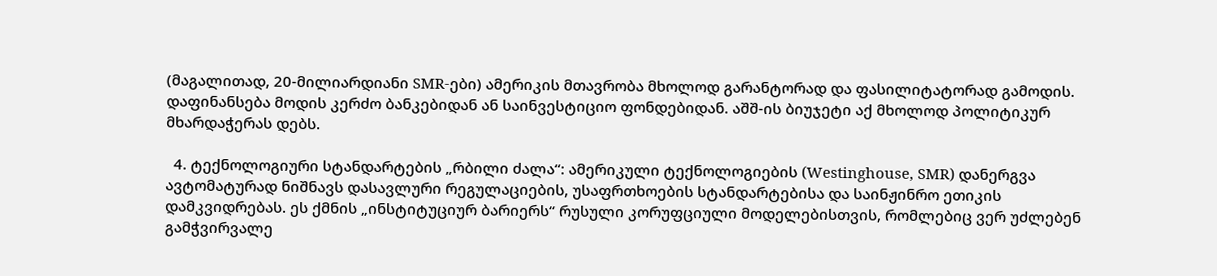(მაგალითად, 20-მილიარდიანი SMR-ები) ამერიკის მთავრობა მხოლოდ გარანტორად და ფასილიტატორად გამოდის. დაფინანსება მოდის კერძო ბანკებიდან ან საინვესტიციო ფონდებიდან. აშშ-ის ბიუჯეტი აქ მხოლოდ პოლიტიკურ მხარდაჭერას დებს.

  4. ტექნოლოგიური სტანდარტების „რბილი ძალა“: ამერიკული ტექნოლოგიების (Westinghouse, SMR) დანერგვა ავტომატურად ნიშნავს დასავლური რეგულაციების, უსაფრთხოების სტანდარტებისა და საინჟინრო ეთიკის დამკვიდრებას. ეს ქმნის „ინსტიტუციურ ბარიერს“ რუსული კორუფციული მოდელებისთვის, რომლებიც ვერ უძლებენ გამჭვირვალე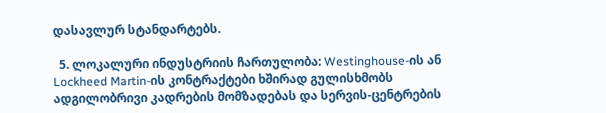დასავლურ სტანდარტებს.

  5. ლოკალური ინდუსტრიის ჩართულობა: Westinghouse-ის ან Lockheed Martin-ის კონტრაქტები ხშირად გულისხმობს ადგილობრივი კადრების მომზადებას და სერვის-ცენტრების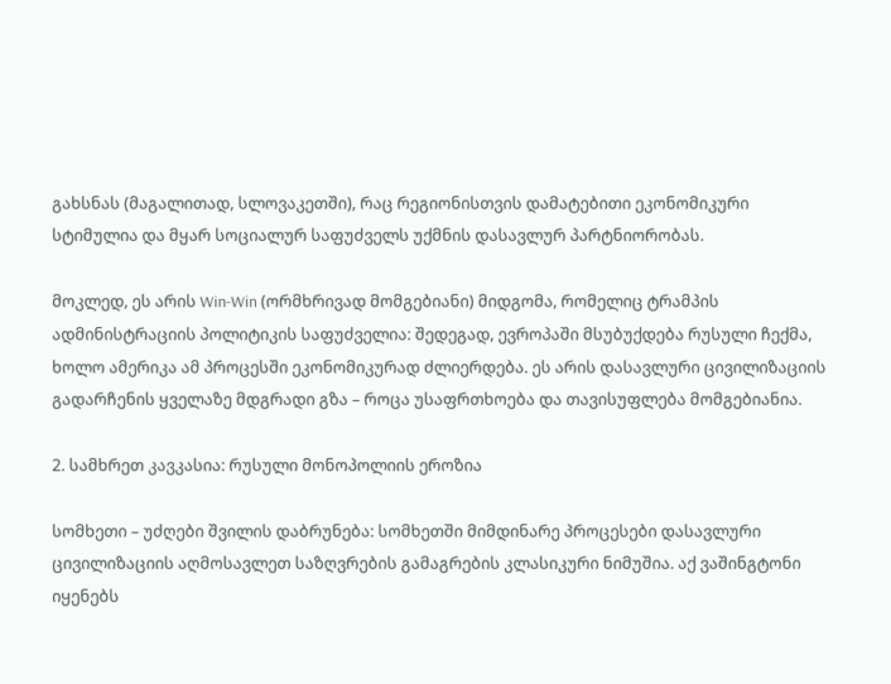გახსნას (მაგალითად, სლოვაკეთში), რაც რეგიონისთვის დამატებითი ეკონომიკური სტიმულია და მყარ სოციალურ საფუძველს უქმნის დასავლურ პარტნიორობას.

მოკლედ, ეს არის Win-Win (ორმხრივად მომგებიანი) მიდგომა, რომელიც ტრამპის ადმინისტრაციის პოლიტიკის საფუძველია: შედეგად, ევროპაში მსუბუქდება რუსული ჩექმა, ხოლო ამერიკა ამ პროცესში ეკონომიკურად ძლიერდება. ეს არის დასავლური ცივილიზაციის გადარჩენის ყველაზე მდგრადი გზა – როცა უსაფრთხოება და თავისუფლება მომგებიანია.

2. სამხრეთ კავკასია: რუსული მონოპოლიის ეროზია

სომხეთი – უძღები შვილის დაბრუნება: სომხეთში მიმდინარე პროცესები დასავლური ცივილიზაციის აღმოსავლეთ საზღვრების გამაგრების კლასიკური ნიმუშია. აქ ვაშინგტონი იყენებს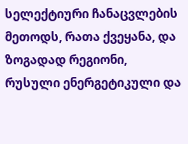სელექტიური ჩანაცვლების მეთოდს, რათა ქვეყანა, და ზოგადად რეგიონი, რუსული ენერგეტიკული და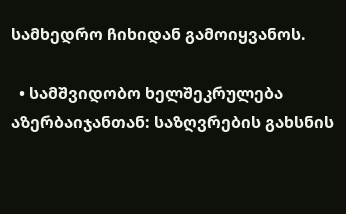სამხედრო ჩიხიდან გამოიყვანოს.

  • სამშვიდობო ხელშეკრულება აზერბაიჯანთან: საზღვრების გახსნის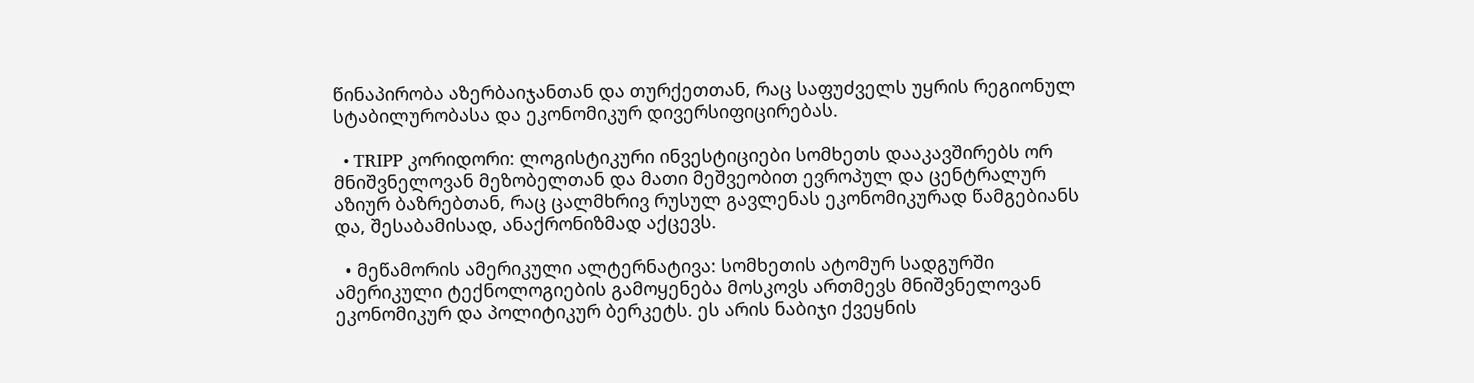წინაპირობა აზერბაიჯანთან და თურქეთთან, რაც საფუძველს უყრის რეგიონულ სტაბილურობასა და ეკონომიკურ დივერსიფიცირებას.

  • TRIPP კორიდორი: ლოგისტიკური ინვესტიციები სომხეთს დააკავშირებს ორ მნიშვნელოვან მეზობელთან და მათი მეშვეობით ევროპულ და ცენტრალურ აზიურ ბაზრებთან, რაც ცალმხრივ რუსულ გავლენას ეკონომიკურად წამგებიანს და, შესაბამისად, ანაქრონიზმად აქცევს.

  • მეწამორის ამერიკული ალტერნატივა: სომხეთის ატომურ სადგურში ამერიკული ტექნოლოგიების გამოყენება მოსკოვს ართმევს მნიშვნელოვან ეკონომიკურ და პოლიტიკურ ბერკეტს. ეს არის ნაბიჯი ქვეყნის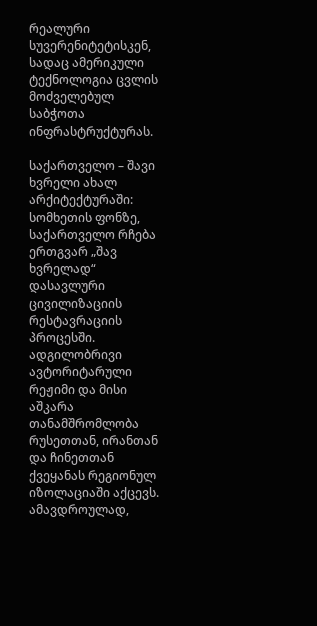რეალური სუვერენიტეტისკენ, სადაც ამერიკული ტექნოლოგია ცვლის მოძველებულ საბჭოთა ინფრასტრუქტურას.

საქართველო – შავი ხვრელი ახალ არქიტექტურაში: სომხეთის ფონზე, საქართველო რჩება ერთგვარ „შავ ხვრელად“ დასავლური ცივილიზაციის რესტავრაციის პროცესში. ადგილობრივი ავტორიტარული რეჟიმი და მისი აშკარა თანამშრომლობა რუსეთთან, ირანთან და ჩინეთთან ქვეყანას რეგიონულ იზოლაციაში აქცევს. ამავდროულად,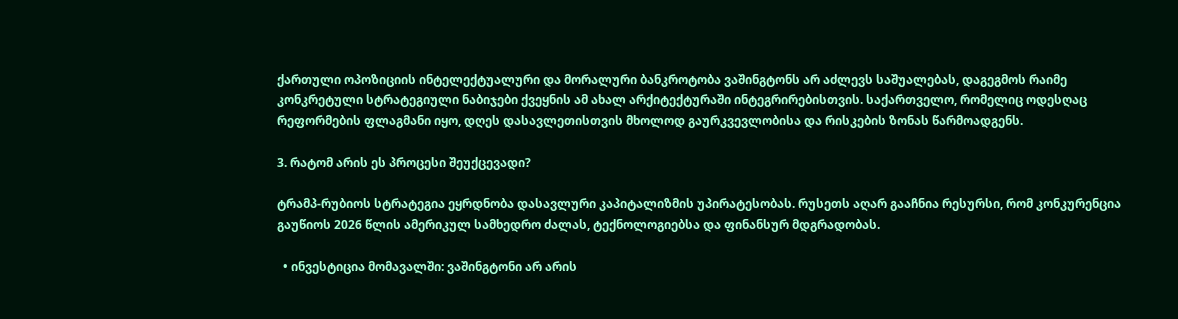ქართული ოპოზიციის ინტელექტუალური და მორალური ბანკროტობა ვაშინგტონს არ აძლევს საშუალებას, დაგეგმოს რაიმე კონკრეტული სტრატეგიული ნაბიჯები ქვეყნის ამ ახალ არქიტექტურაში ინტეგრირებისთვის. საქართველო, რომელიც ოდესღაც რეფორმების ფლაგმანი იყო, დღეს დასავლეთისთვის მხოლოდ გაურკვევლობისა და რისკების ზონას წარმოადგენს.

3. რატომ არის ეს პროცესი შეუქცევადი?

ტრამპ-რუბიოს სტრატეგია ეყრდნობა დასავლური კაპიტალიზმის უპირატესობას. რუსეთს აღარ გააჩნია რესურსი, რომ კონკურენცია გაუწიოს 2026 წლის ამერიკულ სამხედრო ძალას, ტექნოლოგიებსა და ფინანსურ მდგრადობას.

  • ინვესტიცია მომავალში: ვაშინგტონი არ არის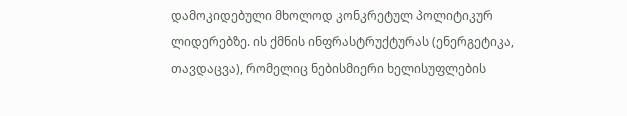დამოკიდებული მხოლოდ კონკრეტულ პოლიტიკურ ლიდერებზე. ის ქმნის ინფრასტრუქტურას (ენერგეტიკა, თავდაცვა), რომელიც ნებისმიერი ხელისუფლების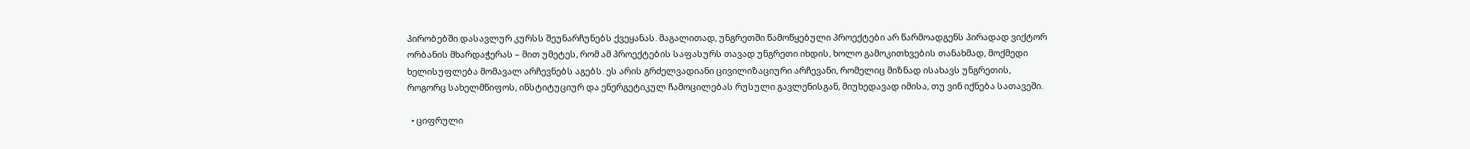პირობებში დასავლურ კურსს შეუნარჩუნებს ქვეყანას. მაგალითად, უნგრეთში წამოწყებული პროექტები არ წარმოადგენს პირადად ვიქტორ ორბანის მხარდაჭერას – მით უმეტეს, რომ ამ პროექტების საფასურს თავად უნგრეთი იხდის, ხოლო გამოკითხვების თანახმად, მოქმედი ხელისუფლება მომავალ არჩევნებს აგებს. ეს არის გრძელვადიანი ცივილიზაციური არჩევანი, რომელიც მიზნად ისახავს უნგრეთის, როგორც სახელმწიფოს, ინსტიტუციურ და ენერგეტიკულ ჩამოცილებას რუსული გავლენისგან, მიუხედავად იმისა, თუ ვინ იქნება სათავეში.

  • ციფრული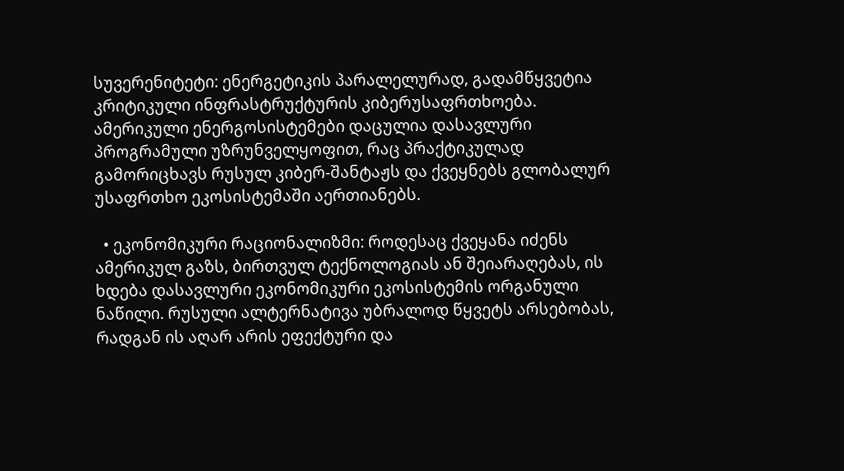სუვერენიტეტი: ენერგეტიკის პარალელურად, გადამწყვეტია კრიტიკული ინფრასტრუქტურის კიბერუსაფრთხოება. ამერიკული ენერგოსისტემები დაცულია დასავლური პროგრამული უზრუნველყოფით, რაც პრაქტიკულად გამორიცხავს რუსულ კიბერ-შანტაჟს და ქვეყნებს გლობალურ უსაფრთხო ეკოსისტემაში აერთიანებს.

  • ეკონომიკური რაციონალიზმი: როდესაც ქვეყანა იძენს ამერიკულ გაზს, ბირთვულ ტექნოლოგიას ან შეიარაღებას, ის ხდება დასავლური ეკონომიკური ეკოსისტემის ორგანული ნაწილი. რუსული ალტერნატივა უბრალოდ წყვეტს არსებობას, რადგან ის აღარ არის ეფექტური და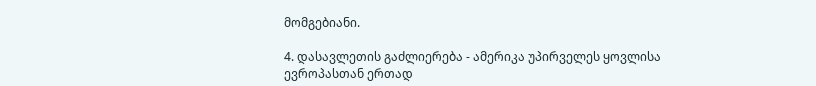მომგებიანი.

4. დასავლეთის გაძლიერება - ამერიკა უპირველეს ყოვლისა ევროპასთან ერთად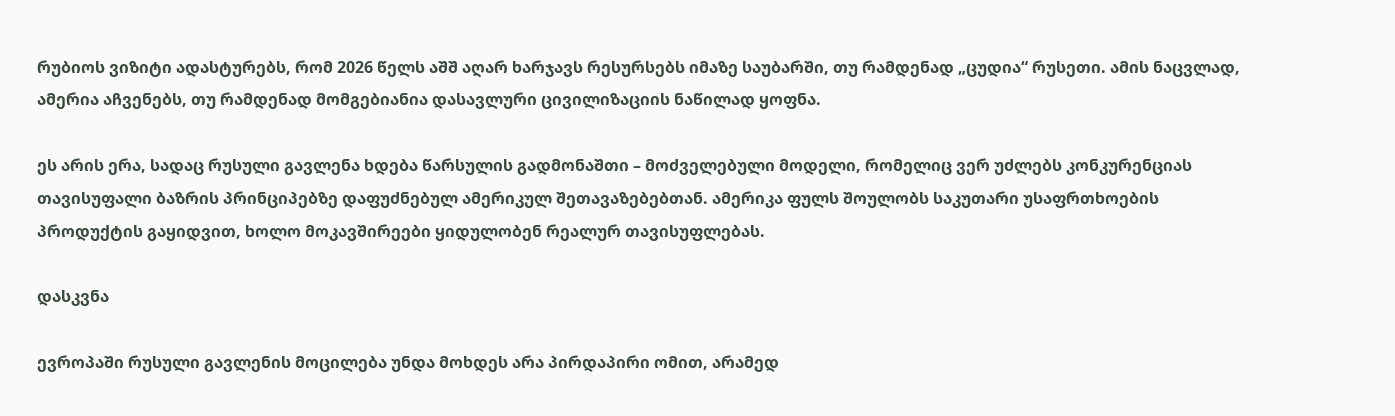რუბიოს ვიზიტი ადასტურებს, რომ 2026 წელს აშშ აღარ ხარჯავს რესურსებს იმაზე საუბარში, თუ რამდენად „ცუდია“ რუსეთი. ამის ნაცვლად, ამერია აჩვენებს, თუ რამდენად მომგებიანია დასავლური ცივილიზაციის ნაწილად ყოფნა.

ეს არის ერა, სადაც რუსული გავლენა ხდება წარსულის გადმონაშთი – მოძველებული მოდელი, რომელიც ვერ უძლებს კონკურენციას თავისუფალი ბაზრის პრინციპებზე დაფუძნებულ ამერიკულ შეთავაზებებთან. ამერიკა ფულს შოულობს საკუთარი უსაფრთხოების პროდუქტის გაყიდვით, ხოლო მოკავშირეები ყიდულობენ რეალურ თავისუფლებას.

დასკვნა

ევროპაში რუსული გავლენის მოცილება უნდა მოხდეს არა პირდაპირი ომით, არამედ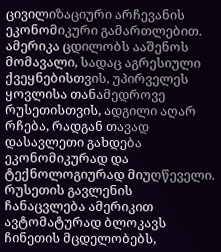ცივილიზაციური არჩევანის ეკონომიკური გამართლებით. ამერიკა ცდილობს ააშენოს მომავალი, სადაც აგრესიული ქვეყნებისთვის, უპირველეს ყოვლისა თანამედროვე რუსეთისთვის, ადგილი აღარ რჩება, რადგან თავად დასავლეთი გახდება ეკონომიკურად და ტექნოლოგიურად მიუღწეველი. რუსეთის გავლენის ჩანაცვლება ამერიკით ავტომატურად ბლოკავს ჩინეთის მცდელობებს,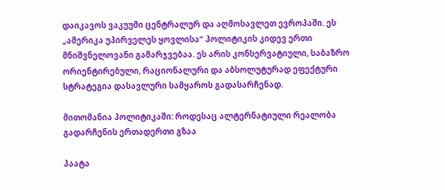დაიკავოს ვაკუუმი ცენტრალურ და აღმოსავლეთ ევროპაში. ეს „ამერიკა უპირველეს ყოვლისა“ პოლიტიკის კიდევ ერთი მნიშვნელოვანი გამარჯვებაა. ეს არის კონსერვატიული, საბაზრო ორიენტირებული, რაციონალური და აბსოლუტურად ეფექტური სტრატეგია დასავლური სამყაროს გადასარჩენად.

მითომანია პოლიტიკაში: როდესაც ალტერნატიული რეალობა გადარჩენის ერთადერთი გზაა

პაატა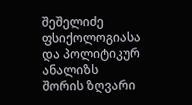შეშელიძე  ფსიქოლოგიასა და პოლიტიკურ ანალიზს შორის ზღვარი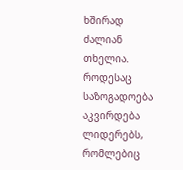ხშირად ძალიან თხელია. როდესაც საზოგადოება აკვირდება ლიდერებს, რომლებიც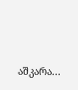აშკარა...